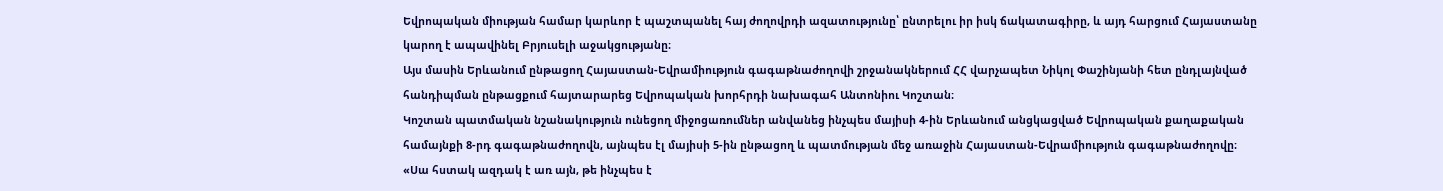Եվրոպական միության համար կարևոր է պաշտպանել հայ ժողովրդի ազատությունը՝ ընտրելու իր իսկ ճակատագիրը, և այդ հարցում Հայաստանը կարող է ապավինել Բրյուսելի աջակցությանը։
Այս մասին Երևանում ընթացող Հայաստան-Եվրամիություն գագաթնաժողովի շրջանակներում ՀՀ վարչապետ Նիկոլ Փաշինյանի հետ ընդլայնված հանդիպման ընթացքում հայտարարեց Եվրոպական խորհրդի նախագահ Անտոնիու Կոշտան։
Կոշտան պատմական նշանակություն ունեցող միջոցառումներ անվանեց ինչպես մայիսի 4-ին Երևանում անցկացված Եվրոպական քաղաքական համայնքի 8-րդ գագաթնաժողովն, այնպես էլ մայիսի 5-ին ընթացող և պատմության մեջ առաջին Հայաստան-Եվրամիություն գագաթնաժողովը։
«Սա հստակ ազդակ է առ այն, թե ինչպես է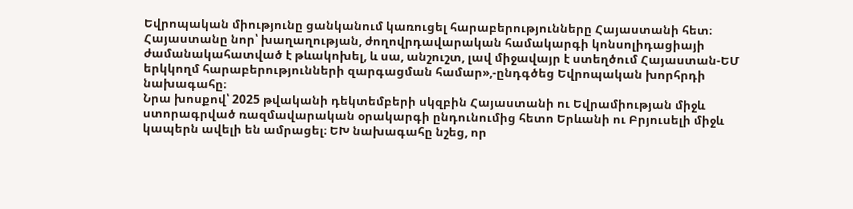Եվրոպական միությունը ցանկանում կառուցել հարաբերությունները Հայաստանի հետ։ Հայաստանը նոր՝ խաղաղության, ժողովրդավարական համակարգի կոնսոլիդացիայի ժամանակահատված է թևակոխել, և սա, անշուշտ, լավ միջավայր է ստեղծում Հայաստան-ԵՄ երկկողմ հարաբերությունների զարգացման համար»,-ընդգծեց Եվրոպական խորհրդի նախագահը։
Նրա խոսքով՝ 2025 թվականի դեկտեմբերի սկզբին Հայաստանի ու Եվրամիության միջև ստորագրված ռազմավարական օրակարգի ընդունումից հետո Երևանի ու Բրյուսելի միջև կապերն ավելի են ամրացել։ ԵԽ նախագահը նշեց, որ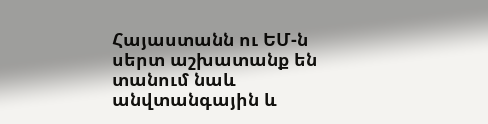Հայաստանն ու ԵՄ-ն սերտ աշխատանք են տանում նաև անվտանգային և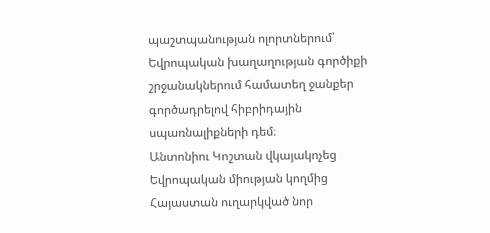պաշտպանության ոլորտներում՝ Եվրոպական խաղաղության գործիքի շրջանակներում համատեղ ջանքեր գործադրելով հիբրիդային սպառնալիքների դեմ։
Անտոնիու Կոշտան վկայակոչեց Եվրոպական միության կողմից Հայաստան ուղարկված նոր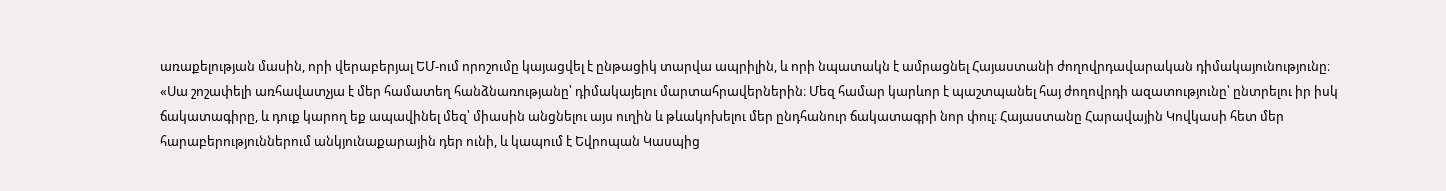առաքելության մասին, որի վերաբերյալ ԵՄ-ում որոշումը կայացվել է ընթացիկ տարվա ապրիլին, և որի նպատակն է ամրացնել Հայաստանի ժողովրդավարական դիմակայունությունը։
«Սա շոշափելի առհավատչյա է մեր համատեղ հանձնառությանը՝ դիմակայելու մարտահրավերներին։ Մեզ համար կարևոր է պաշտպանել հայ ժողովրդի ազատությունը՝ ընտրելու իր իսկ ճակատագիրը, և դուք կարող եք ապավինել մեզ՝ միասին անցնելու այս ուղին և թևակոխելու մեր ընդհանուր ճակատագրի նոր փուլ։ Հայաստանը Հարավային Կովկասի հետ մեր հարաբերություններում անկյունաքարային դեր ունի, և կապում է Եվրոպան Կասպից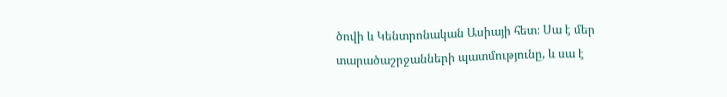ծովի և Կենտրոնական Ասիայի հետ։ Սա է մեր տարածաշրջանների պատմությունը, և սա է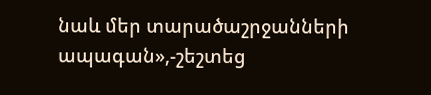նաև մեր տարածաշրջանների ապագան»,-շեշտեց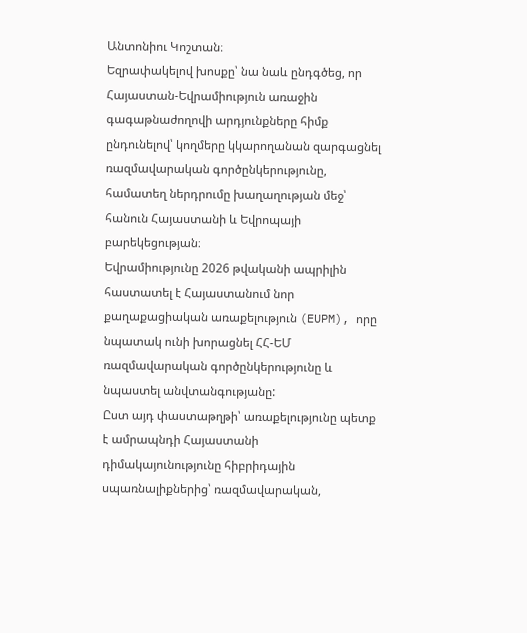Անտոնիու Կոշտան։
Եզրափակելով խոսքը՝ նա նաև ընդգծեց, որ Հայաստան-Եվրամիություն առաջին գագաթնաժողովի արդյունքները հիմք ընդունելով՝ կողմերը կկարողանան զարգացնել ռազմավարական գործընկերությունը, համատեղ ներդրումը խաղաղության մեջ՝ հանուն Հայաստանի և Եվրոպայի բարեկեցության։
Եվրամիությունը 2026 թվականի ապրիլին հաստատել է Հայաստանում նոր քաղաքացիական առաքելություն (EUPM), որը նպատակ ունի խորացնել ՀՀ-ԵՄ ռազմավարական գործընկերությունը և նպաստել անվտանգությանը:
Ըստ այդ փաստաթղթի՝ առաքելությունը պետք է ամրապնդի Հայաստանի դիմակայունությունը հիբրիդային սպառնալիքներից՝ ռազմավարական,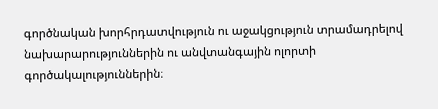գործնական խորհրդատվություն ու աջակցություն տրամադրելով նախարարություններին ու անվտանգային ոլորտի գործակալություններին։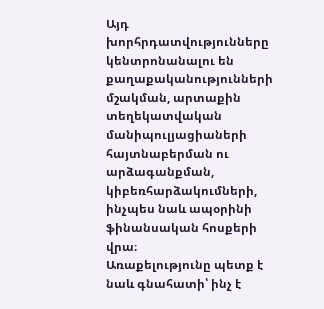Այդ խորհրդատվությունները կենտրոնանալու են քաղաքականությունների մշակման, արտաքին տեղեկատվական մանիպուլյացիաների հայտնաբերման ու արձագանքման, կիբեռհարձակումների, ինչպես նաև ապօրինի ֆինանսական հոսքերի վրա։
Առաքելությունը պետք է նաև գնահատի՝ ինչ է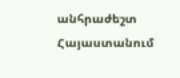անհրաժեշտ Հայաստանում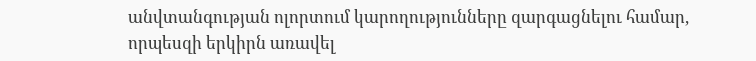անվտանգության ոլորտում կարողությունները զարգացնելու համար, որպեսզի երկիրն առավել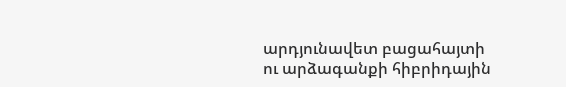արդյունավետ բացահայտի ու արձագանքի հիբրիդային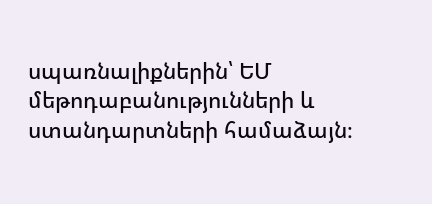սպառնալիքներին՝ ԵՄ մեթոդաբանությունների և ստանդարտների համաձայն։